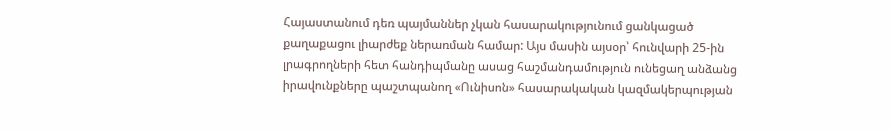Հայաստանում դեռ պայմաններ չկան հասարակությունում ցանկացած քաղաքացու լիարժեք ներառման համար: Այս մասին այսօր՝ հունվարի 25-ին լրագրողների հետ հանդիպմանը ասաց հաշմանդամություն ունեցաղ անձանց իրավունքները պաշտպանող «Ունիսոն» հասարակական կազմակերպության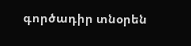գործադիր տնօրեն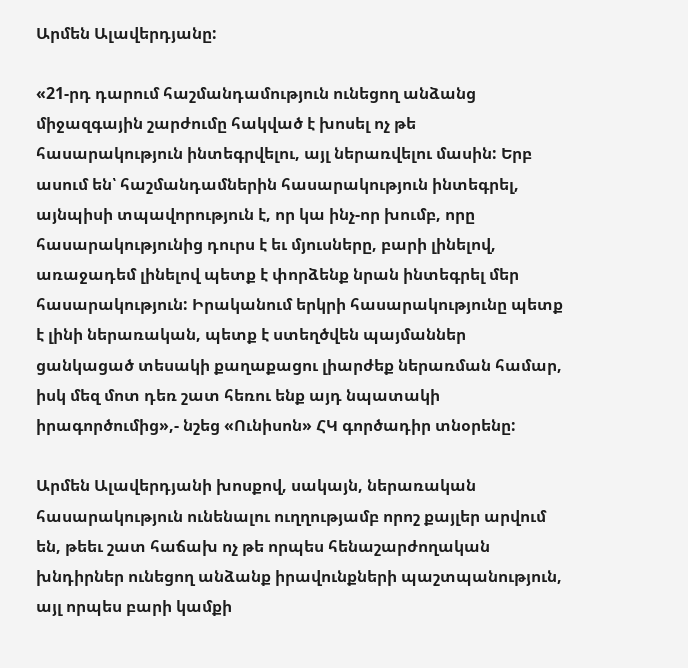Արմեն Ալավերդյանը:

«21-րդ դարում հաշմանդամություն ունեցող անձանց միջազգային շարժումը հակված է խոսել ոչ թե հասարակություն ինտեգրվելու, այլ ներառվելու մասին: Երբ ասում են՝ հաշմանդամներին հասարակություն ինտեգրել, այնպիսի տպավորություն է, որ կա ինչ-որ խումբ, որը հասարակությունից դուրս է եւ մյուսները, բարի լինելով, առաջադեմ լինելով պետք է փորձենք նրան ինտեգրել մեր հասարակություն: Իրականում երկրի հասարակությունը պետք է լինի ներառական, պետք է ստեղծվեն պայմաններ ցանկացած տեսակի քաղաքացու լիարժեք ներառման համար, իսկ մեզ մոտ դեռ շատ հեռու ենք այդ նպատակի իրագործումից»,- նշեց «Ունիսոն» ՀԿ գործադիր տնօրենը:

Արմեն Ալավերդյանի խոսքով, սակայն, ներառական հասարակություն ունենալու ուղղությամբ որոշ քայլեր արվում են, թեեւ շատ հաճախ ոչ թե որպես հենաշարժողական խնդիրներ ունեցող անձանք իրավունքների պաշտպանություն, այլ որպես բարի կամքի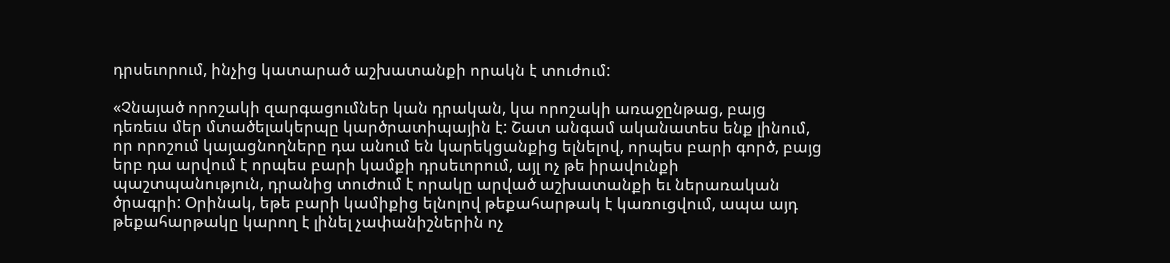դրսեւորում, ինչից կատարած աշխատանքի որակն է տուժում:

«Չնայած որոշակի զարգացումներ կան դրական, կա որոշակի առաջընթաց, բայց դեռեւս մեր մտածելակերպը կարծրատիպային է: Շատ անգամ ականատես ենք լինում, որ որոշում կայացնողները դա անում են կարեկցանքից ելնելով, որպես բարի գործ, բայց երբ դա արվում է որպես բարի կամքի դրսեւորում, այլ ոչ թե իրավունքի պաշտպանություն, դրանից տուժում է որակը արված աշխատանքի եւ ներառական ծրագրի: Օրինակ, եթե բարի կամիքից ելնոլով թեքահարթակ է կառուցվում, ապա այդ թեքահարթակը կարող է լինել չափանիշներին ոչ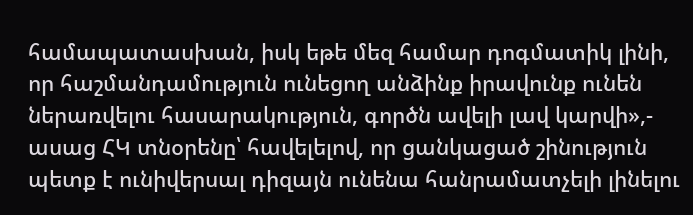համապատասխան, իսկ եթե մեզ համար դոգմատիկ լինի, որ հաշմանդամություն ունեցող անձինք իրավունք ունեն ներառվելու հասարակություն, գործն ավելի լավ կարվի»,- ասաց ՀԿ տնօրենը՝ հավելելով, որ ցանկացած շինություն պետք է ունիվերսալ դիզայն ունենա հանրամատչելի լինելու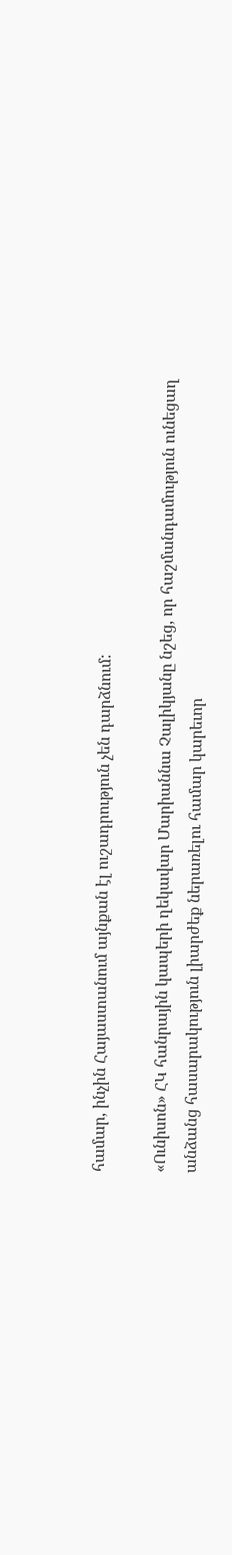համար, ինչին Հայաստանում այնքան էլ ուշադրություն չեն դարձնում:

«Ունիսոն» ՀԿ հանրային կապերի ղեկավար Մարիաննա Չալիկյանը նշեց, որ հաշմանդամություն ունեցաղ անձանց հասարակություն լիարժեք ներառելու համար կարեւոր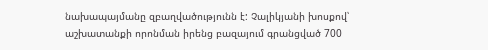նախապայմանը զբաղվածությունն է: Չալիկյանի խոսքով՝ աշխատանքի որոնման իրենց բազայում գրանցված 700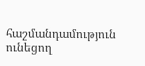հաշմանդամություն ունեցող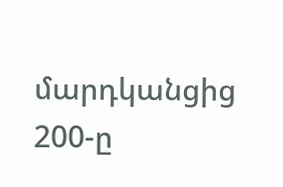մարդկանցից 200-ը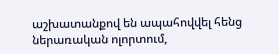աշխատանքով են ապահովվել հենց ներառական ոլորտում,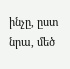ինչը, ըստ նրա, մեծ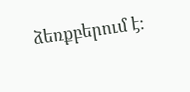ձեռքբերում է: